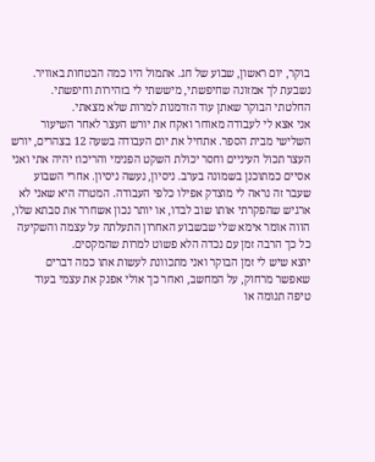בוקר, יום ראשון, שבוע של חג. אתמול היו כמה הבטחות באוויר. נשבעת לך אמזונה שחיפשתי, מיששתי לי בזהירות וחיפשתי.
החלטתי הבוקר שאתן עוד הזדמנות למרות שלא מצאתי.
אני אצא לי לעבודה מאוחר ואקח את יורש העצר לאחר השיעור השלישי מבית הספר. אתחיל את יום העבודה בשעה 12 בצהרים, יורש העצר תכול העיניים וחסר יכולת השקט הפנימי והריכוז יהיה אתי ואני אסיים כמתוכנן בשמונה בערב. ניסיון, נעשה ניסיון. אחרי השבוע שעבר זה נראה לי מוצדק אפילו כלפי העבודה. המטרה היא שאני לא ארגיש שהפקרתי אותו שוב לבדו, או יותר נכון אשחרר את סבתא שלו, הווה אומר אימא שלי שבשבוע האחרון התעלתה על עצמה והשקיעה כל כך הרבה זמן עם נכדה הלא פשוט למרות שהמקסים.
יוצא שיש לי זמן הבוקר ואני מתכוונת לעשות אתו כמה דברים שאפשר מרחוק, על המחשב, ואחר כך אולי אפנק את עצמי בעוד טיפה תנומה או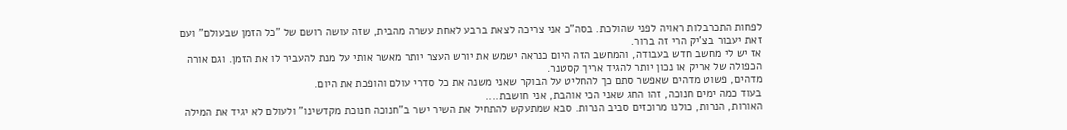לפחות התכרבלות ראויה לפני שהולכת. בסה"כ אני צריכה לצאת ברבע לאחת עשרה מהבית, שזה עושה רושם של "כל הזמן שבעולם" ועם זאת יעבור בצ'יק הרי זה ברור.
אז יש לי מחשב חדש בעבודה, והמחשב הזה היום כנראה ישמש את יורש העצר יותר מאשר אותי על מנת להעביר לו את הזמן. וגם אורה הכפולה של אריק או נכון יותר להגיד אריך קסטנר.
מדהים, פשוט מדהים שאפשר סתם כך להחליט על הבוקר שאני משנה את כל סדרי עולם והופכת את היום.
בעוד כמה ימים חנוכה, זהו החג שאני הכי אוהבת, אני חושבת....
האורות, הנרות, כולנו מרוכזים סביב הנרות. סבא שמתעקש להתחיל את השיר ישר ב"חנוכה חנוכת מקדשינו" ולעולם לא יגיד את המילה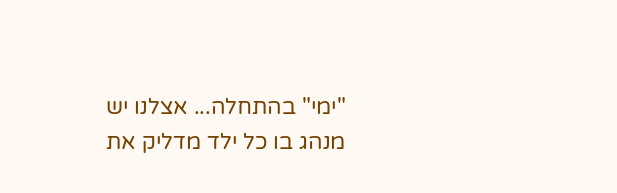"ימי" בהתחלה... אצלנו יש מנהג בו כל ילד מדליק את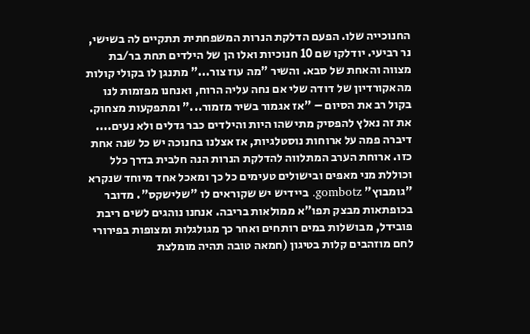החנוכייה שלו. הפעם הדלקת הנרות המשפחתית תתקיים לה בשישי, נר רביעי. יודלקו שם 10 חנוכיות ואלו הן של הילדים תחת בר/בת מצווה והאחת של סבא. והשיר "מה עוז צור..." מתנגן לו בקולי קולות מהאקורדיון של דודה שלי אם נחה עליה הרוח, ואנחנו מפזמות לנו בקול רב את הסיום – "אז אגמור בשיר מזמור..." ומתפקעות מצחוק. את זה נאלץ להפסיק מתישהו היות והילדים כבר גדלים ולא נעים.... דיברה פמה על ארוחות נוסטלגיות, אז אצלנו בחנוכה יש כל שנה אחת כזו. ארוחת הערב המתלווה להדלקת הנרות הנה חלבית בדרך כלל וכוללת מני מאפים ובישולים טעימים כל כך ומאכל אחד מיוחד שנקרא "גומבוץ" gombotz. ביידיש יש שקוראים לו "שלישקס". מדובר בכופתאות מבצק תפו"א ממולאות בריבה. אנחנו נוהגים לשים ריבת פובידל, מבושלות במים רותחים ואחר כך מגולגלות ומצופות בפירורי לחם מוזהבים קלות בטיגון (חמאה טובה תהיה מומלצת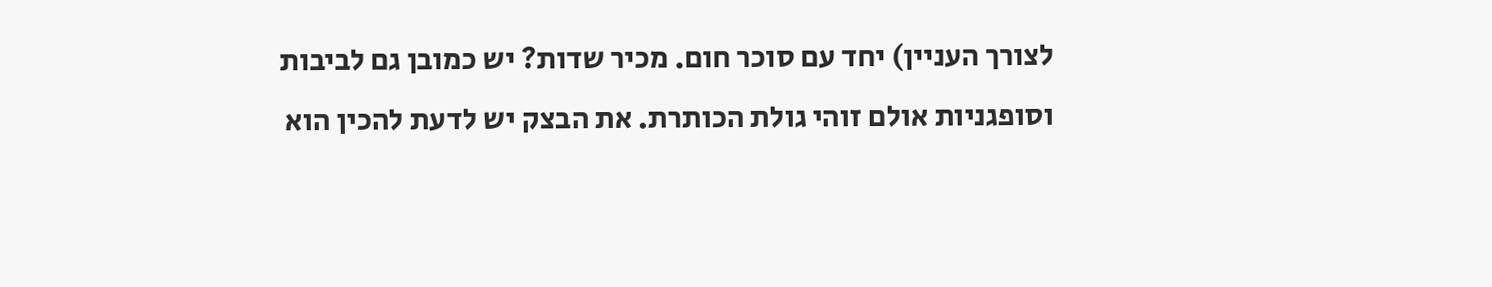לצורך העניין) יחד עם סוכר חום. מכיר שדות? יש כמובן גם לביבות וסופגניות אולם זוהי גולת הכותרת. את הבצק יש לדעת להכין הוא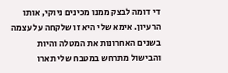די דומה לבצק ממנו מכינים ניוקי, אותו הרעיון. אימא שלי היא זו שלקחה על עצמה בשנים האחרונות את המטלה והיות והבישול מתרחש במטבח שלי תארו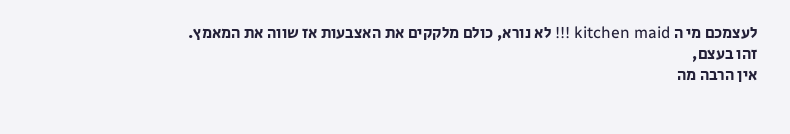לעצמכם מי ה kitchen maid !!! לא נורא, כולם מלקקים את האצבעות אז שווה את המאמץ.
זהו בעצם,
אין הרבה מה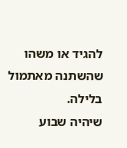להגיד או משהו שהשתנה מאתמול בלילה.
שיהיה שבוע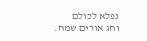נפלא לכולם
וחג אורים שמח.